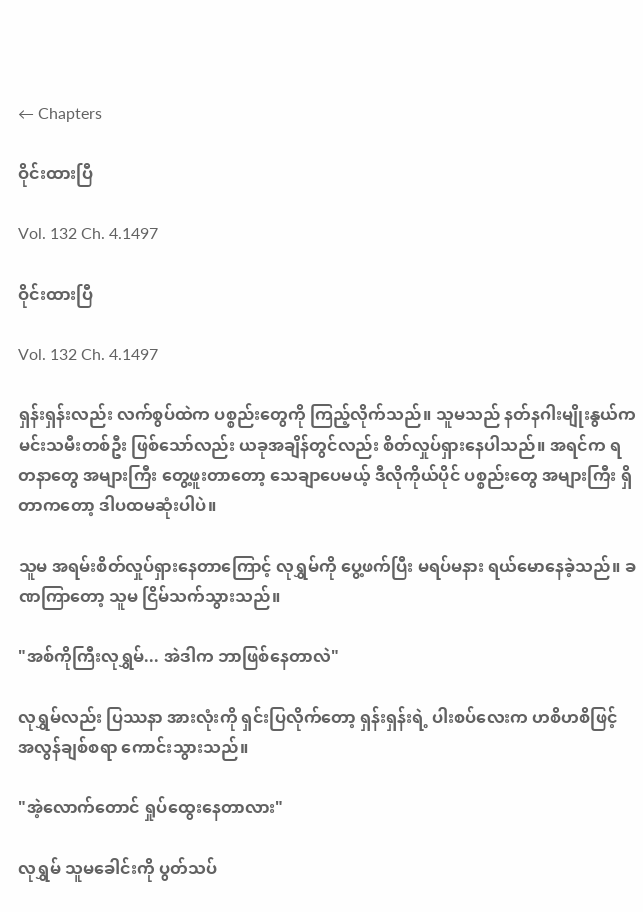← Chapters

ဝိုင်းထားပြီ

Vol. 132 Ch. 4.1497

ဝိုင်းထားပြီ

Vol. 132 Ch. 4.1497

ရှန်းရှန်းလည်း လက်စွပ်ထဲက ပစ္စည်းတွေကို ကြည့်လိုက်သည်။ သူမသည် နတ်နဂါးမျိုးနွယ်က မင်းသမီးတစ်ဦး ဖြစ်သော်လည်း ယခုအချိန်တွင်လည်း စိတ်လှုပ်ရှားနေပါသည်။ အရင်က ရတနာတွေ အများကြီး တွေ့ဖူးတာတော့ သေချာပေမယ့် ဒီလိုကိုယ်ပိုင် ပစ္စည်းတွေ အများကြီး ရှိတာကတော့ ဒါပထမဆုံးပါပဲ။

သူမ အရမ်းစိတ်လှုပ်ရှားနေတာကြောင့် လုရွှမ်ကို ပွေ့ဖက်ပြီး မရပ်မနား ရယ်မောနေခဲ့သည်။ ခဏကြာတော့ သူမ ငြိမ်သက်သွားသည်။

"အစ်ကိုကြီးလုရွှမ်... အဲဒါက ဘာဖြစ်နေတာလဲ"

လုရွှမ်လည်း ပြဿနာ အားလုံးကို ရှင်းပြလိုက်တော့ ရှန်းရှန်းရဲ့ ပါးစပ်လေးက ဟစိဟစိဖြင့် အလွန်ချစ်စရာ ကောင်းသွားသည်။

"အဲ့လောက်တောင် ရှုပ်ထွေးနေတာလား"

လုရွှမ် သူမခေါင်းကို ပွတ်သပ်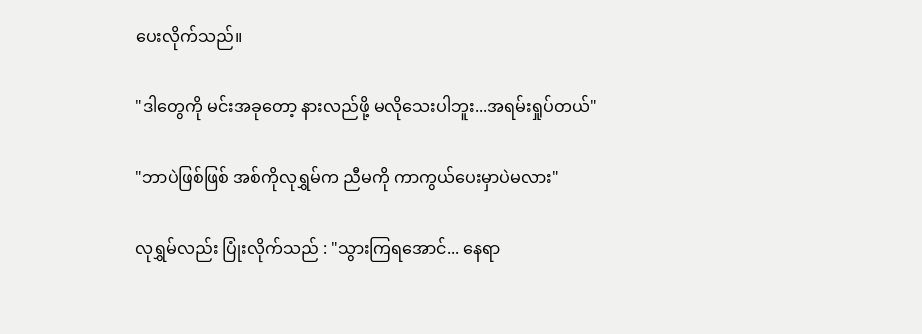ပေးလိုက်သည်။

"ဒါတွေကို မင်းအခုတော့ နားလည်ဖို့ မလိုသေးပါဘူး...အရမ်းရှုပ်တယ်"

"ဘာပဲဖြစ်ဖြစ် အစ်ကိုလုရွှမ်က ညီမကို ကာကွယ်ပေးမှာပဲမလား"

လုရွှမ်လည်း ပြုံးလိုက်သည် : "သွားကြရအောင်... နေရာ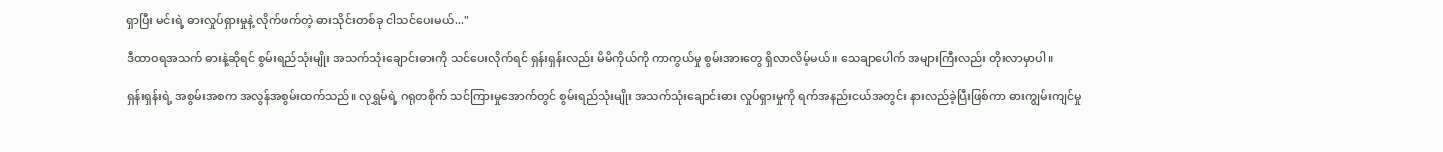ရှာပြီး မင်းရဲ့ ဓားလှုပ်ရှားမှုနဲ့ လိုက်ဖက်တဲ့ ဓားသိုင်းတစ်ခု ငါသင်ပေးမယ်..."

ဒီထာဝရအသက် ဓားနဲ့ဆိုရင် စွမ်းရည်သုံးမျိုး အသက်သုံးချောင်းဓားကို သင်ပေးလိုက်ရင် ရှန်းရှန်းလည်း မိမိကိုယ်ကို ကာကွယ်မှု စွမ်းအားတွေ ရှိလာလိမ့်မယ်။ သေချာပေါက် အများကြီးလည်း တိုးလာမှာပါ။

ရှန်းရှန်းရဲ့ အစွမ်းအစက အလွန်အစွမ်းထက်သည်။ လုရွှမ်ရဲ့ ဂရုတစိုက် သင်ကြားမှုအောက်တွင် စွမ်းရည်သုံးမျိုး အသက်သုံးချောင်းဓား လှုပ်ရှားမှုကို ရက်အနည်းငယ်အတွင်း နားလည်ခဲ့ပြီးဖြစ်ကာ ဓားကျွမ်းကျင်မှု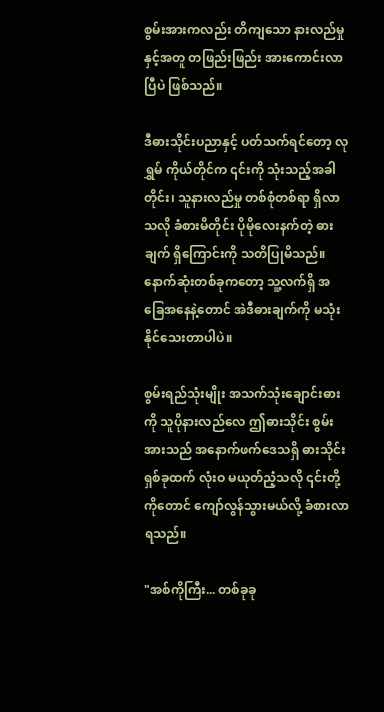စွမ်းအားကလည်း တိကျသော နားလည်မှုနှင့်အတူ တဖြည်းဖြည်း အားကောင်းလာပြီပဲ ဖြစ်သည်။

ဒီဓားသိုင်းပညာနှင့် ပတ်သက်ရင်တော့ လုရွှမ် ကိုယ်တိုင်က ၎င်းကို သုံးသည့်အခါတိုင်း၊ သူနားလည်မှု တစ်စုံတစ်ရာ ရှိလာသလို ခံစားမိတိုင်း ပိုမိုလေးနက်တဲ့ ဓားချက် ရှိကြောင်းကို သတိပြုမိသည်။ နောက်ဆုံးတစ်ခုကတော့ သူ့လက်ရှိ အခြေအနေနဲ့တောင် အဲဒီဓားချက်ကို မသုံးနိုင်သေးတာပါပဲ။

စွမ်းရည်သုံးမျိုး အသက်သုံးချောင်းဓားကို သူပိုနားလည်လေ ဤဓားသိုင်း စွမ်းအားသည် အနောက်ဖက်ဒေသရှိ ဓားသိုင်းရှစ်ခုထက် လုံးဝ မယုတ်ညံ့သလို ၎င်းတို့ကိုတောင် ကျော်လွန်သွားမယ်လို့ ခံစားလာရသည်။

"အစ်ကိုကြီး... တစ်ခုခု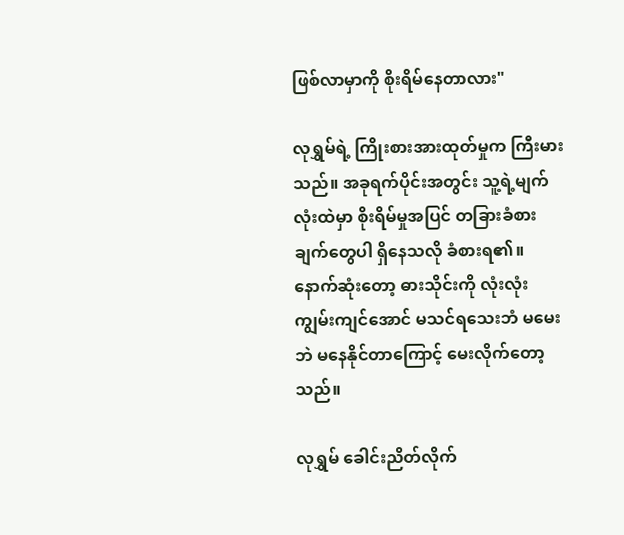ဖြစ်လာမှာကို စိုးရိမ်နေတာလား"

လုရွှမ်ရဲ့ ကြိုးစားအားထုတ်မှုက ကြီးမားသည်။ အခုရက်ပိုင်းအတွင်း သူ့ရဲ့မျက်လုံးထဲမှာ စိုးရိမ်မှုအပြင် တခြားခံစားချက်တွေပါ ရှိနေသလို ခံစားရ၏။ နောက်ဆုံးတော့ ဓားသိုင်းကို လုံးလုံးကျွမ်းကျင်အောင် မသင်ရသေးဘံ မမေးဘဲ မနေနိုင်တာကြောင့် မေးလိုက်တော့သည်။

လုရွှမ် ခေါင်းညိတ်လိုက်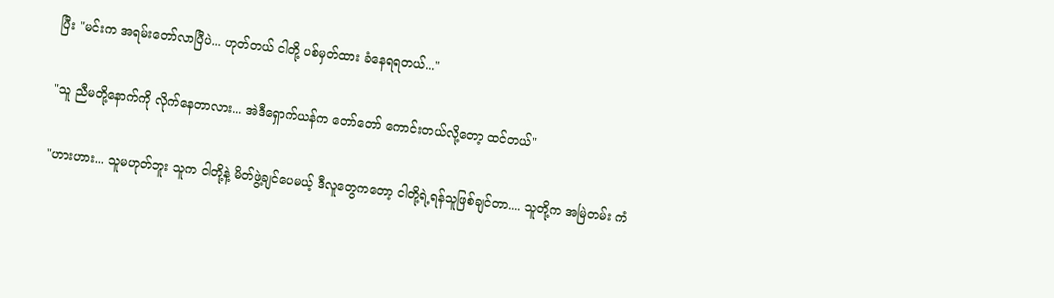ပြီး "မင်းက အရမ်းတော်လာပြီပဲ... ဟုတ်တယ် ငါတို့ ပစ်မှတ်ထား ခံနေရရတယ်..."

"သူ ညီမတို့နောက်ကို လိုက်နေတာလား... အဲဒီရှောက်ယန်က တော်တော် ကောင်းတယ်လို့တော့ ထင်တယ်"

"ဟားဟား... သူမဟုတ်ဘူး သူက ငါတို့နဲ့ မိတ်ဖွဲ့ချင်ပေမယ့် ဒီလူတွေကတော့ ငါတို့ရဲ့ရန်သူဖြစ်ချင်တာ.... သူတို့က အမြဲတမ်း ကံ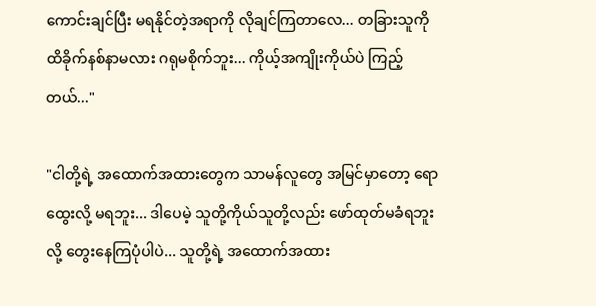ကောင်းချင်ပြီး မရနိုင်တဲ့အရာကို လိုချင်ကြတာလေ... တခြားသူကို ထိခိုက်နစ်နာမလား ဂရုမစိုက်ဘူး... ကိုယ့်အကျိုးကိုယ်ပဲ ကြည့်တယ်..."

"ငါတို့ရဲ့ အထောက်အထားတွေက သာမန်လူတွေ အမြင်မှာတော့ ရောထွေးလို့ မရဘူး... ဒါပေမဲ့ သူတို့ကိုယ်သူတို့လည်း ဖော်ထုတ်မခံရဘူးလို့ တွေးနေကြပုံပါပဲ... သူတို့ရဲ့ အထောက်အထား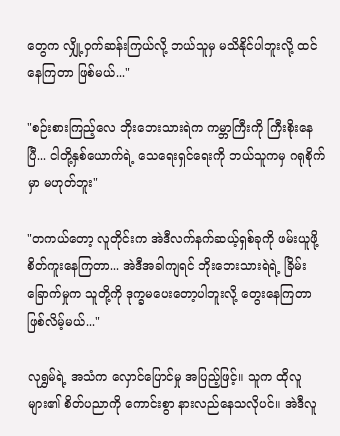တွေက လျှို့ဝှက်ဆန်းကြယ်လို့ ဘယ်သူမှ မသိနိုင်ပါဘူးလို့ ထင်နေကြတာ ဖြစ်မယ်..."

"စဉ်းစားကြည့်လေ ဘိုးဘေးသားရဲက ကမ္ဘာကြီးကို ကြီးစိုးနေပြီ... ငါတို့နှစ်ယောက်ရဲ့ သေရေးရှင်ရေးကို ဘယ်သူကမှ ဂရုစိုက်မှာ မဟုတ်ဘူး"

"တကယ်တော့ လူတိုင်းက အဲဒီလက်နက်ဆယ့်ရှစ်ခုကို ဖမ်းယူဖို့ စိတ်ကူးနေကြတာ... အဲဒီအခါကျရင် ဘိုးဘေးသားရဲရဲ့ ခြိမ်းခြောက်မှုက သူတို့ကို ဒုက္ခမပေးတော့ပါဘူးလို့ တွေးနေကြတာ ဖြစ်လိမ့်မယ်..."

လုရွှမ်ရဲ့ အသံက လှောင်ပြောင်မှု အပြည့်ဖြင့်။ သူက ထိုလူများ၏ စိတ်ပညာကို ကောင်းစွာ နားလည်နေသလိုပင်။ အဲဒီလူ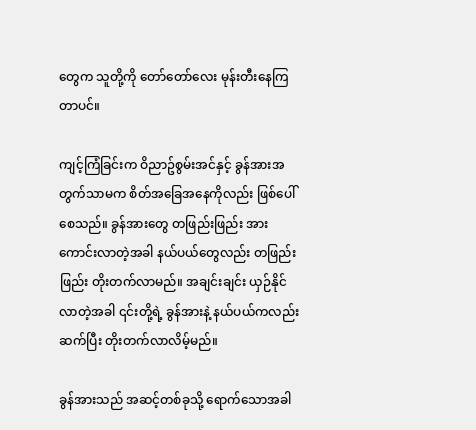တွေက သူတို့ကို တော်တော်လေး မုန်းတီးနေကြတာပင်။

ကျင့်ကြံခြင်းက ဝိညာဥ်စွမ်းအင်နှင့် ခွန်အားအတွက်သာမက စိတ်အခြေအနေကိုလည်း ဖြစ်ပေါ်စေသည်။ ခွန်အားတွေ တဖြည်းဖြည်း အားကောင်းလာတဲ့အခါ နယ်ပယ်တွေလည်း တဖြည်းဖြည်း တိုးတက်လာမည်။ အချင်းချင်း ယှဉ်နိုင်လာတဲ့အခါ ၎င်းတို့ရဲ့ ခွန်အားနဲ့ နယ်ပယ်ကလည်း ဆက်ပြီး တိုးတက်လာလိမ့်မည်။

ခွန်အားသည် အဆင့်တစ်ခုသို့ ရောက်သောအခါ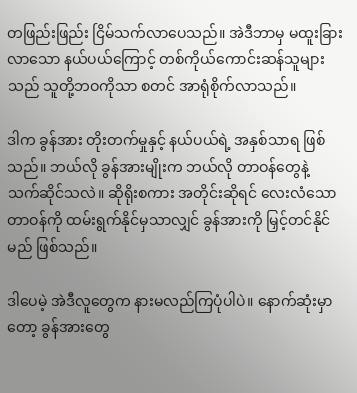တဖြည်းဖြည်း ငြိမ်သက်လာပေသည်။ အဲဒီဘာမှ မထူးခြားလာသော နယ်ပယ်ကြောင့် တစ်ကိုယ်ကောင်းဆန်သူများသည် သူတို့ဘဝကိုသာ စတင် အာရုံစိုက်လာသည်။

ဒါက ခွန်အား တိုးတက်မှုနှင့် နယ်ပယ်ရဲ့ အနှစ်သာရ ဖြစ်သည်။ ဘယ်လို ခွန်အားမျိုးက ဘယ်လို တာဝန်တွေနဲ့ သက်ဆိုင်သလဲ။ ဆိုရိုးစကား အတိုင်းဆိုရင် လေးလံသော တာဝန်ကို ထမ်းရွက်နိုင်မှသာလျှင် ခွန်အားကို မြှင့်တင်နိုင်မည် ဖြစ်သည်။

ဒါပေမဲ့ အဲဒီလူတွေက နားမလည်ကြပုံပါပဲ။ နောက်ဆုံးမှာတော့ ခွန်အားတွေ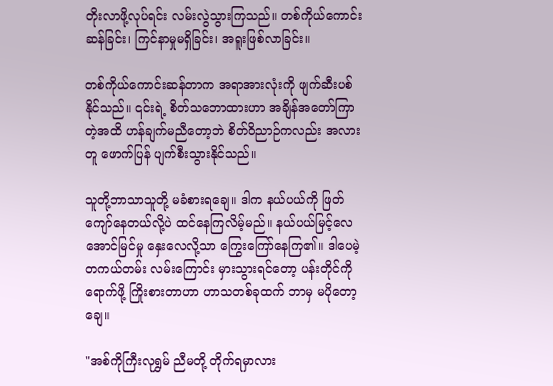တိုးလာဖို့လုပ်ရင်း လမ်းလွဲသွားကြသည်။ တစ်ကိုယ်ကောင်းဆန်ခြင်း၊ ကြင်နာမှုမရှိခြင်း၊ အရူးဖြစ်လာခြင်း။

တစ်ကိုယ်ကောင်းဆန်တာက အရာအားလုံးကို ဖျက်ဆီးပစ်နိုင်သည်။ ၎င်းရဲ့ စိတ်သဘောထားဟာ အချိန်အတော်ကြာတဲ့အထိ ဟန်ချက်မညီတော့ဘဲ စိတ်ဝိညာဉ်ကလည်း အလားတူ ဖောက်ပြန် ပျက်စီးသွားနိုင်သည်။

သူတို့ဘာသာသူတို့ မခံစားရချေ။ ဒါက နယ်ပယ်ကို ဖြတ်ကျော်နေတယ်လို့ပဲ ထင်နေကြလိမ့်မည်။ နယ်ပယ်မြင့်လေ အောင်မြင်မှု နှေးလေလို့သာ ကြွေးကြော်နေကြ၏။ ဒါပေမဲ့ တကယ်တမ်း လမ်းကြောင်း မှားသွားရင်တော့ ပန်းတိုင်ကို ရောက်ဖို့ ကြိုးစားတာဟာ ဟာသတစ်ခုထက် ဘာမှ မပိုတော့ချေ။

"အစ်ကိုကြီးလုရွှမ် ညီမတို့ တိုက်ရမှာလား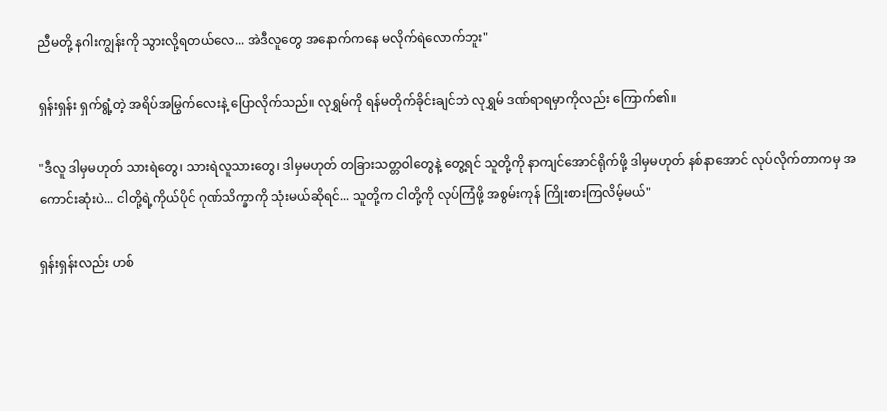ညီမတို့ နဂါးကျွန်းကို သွားလို့ရတယ်လေ... အဲဒီလူတွေ အနောက်ကနေ မလိုက်ရဲလောက်ဘူး"

ရှန်းရှန်း ရှက်ရွံ့တဲ့ အရိပ်အမြွက်လေးနဲ့ ပြောလိုက်သည်။ လုရွှမ်ကို ရန်မတိုက်ခိုင်းချင်ဘဲ လုရွှမ် ဒဏ်ရာရမှာကိုလည်း ကြောက်၏။

"ဒီလူ ဒါမှမဟုတ် သားရဲတွေ၊ သားရဲလူသားတွေ၊ ဒါမှမဟုတ် တခြားသတ္တဝါတွေနဲ့ တွေ့ရင် သူတို့ကို နာကျင်အောင်ရိုက်ဖို့ ဒါမှမဟုတ် နစ်နာအောင် လုပ်လိုက်တာကမှ အကောင်းဆုံးပဲ... ငါတို့ရဲ့ကိုယ်ပိုင် ဂုဏ်သိက္ခာကို သုံးမယ်ဆိုရင်... သူတို့က ငါတို့ကို လုပ်ကြံဖို့ အစွမ်းကုန် ကြိုးစားကြလိမ့်မယ်"

ရှန်းရှန်းလည်း ဟစ်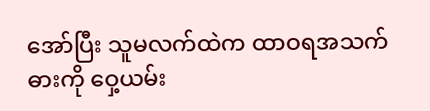အော်ပြီး သူမလက်ထဲက ထာဝရအသက်ဓားကို ဝှေ့ယမ်း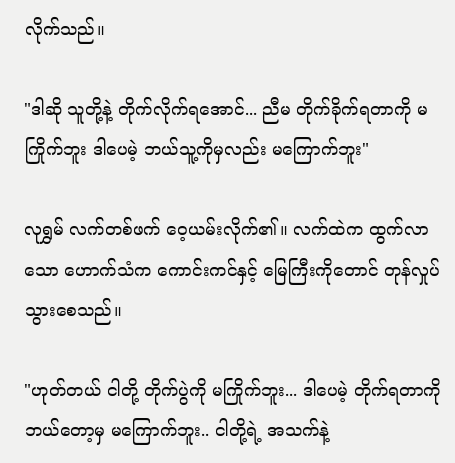လိုက်သည်။

"ဒါဆို သူတို့နဲ့ တိုက်လိုက်ရအောင်... ညီမ တိုက်ခိုက်ရတာကို မကြိုက်ဘူး ဒါပေမဲ့ ဘယ်သူ့ကိုမှလည်း မကြောက်ဘူး"

လုရွှမ် လက်တစ်ဖက် ဝေ့ယမ်းလိုက်၏။ လက်ထဲက ထွက်လာသော ဟောက်သံက ကောင်းကင်နှင့် မြေကြီးကိုတောင် တုန်လှုပ်သွားစေသည်။

"ဟုတ်တယ် ငါတို့ တိုက်ပွဲကို မကြိုက်ဘူး... ဒါပေမဲ့ တိုက်ရတာကို ဘယ်တော့မှ မကြောက်ဘူး.. ငါတို့ရဲ့ အသက်နဲ့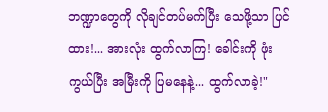ဘဏ္ဍာတွေကို လိုချင်တပ်မက်ပြီး သေဖို့သာ ပြင်ထား!... အားလုံး ထွက်လာကြ! ခေါင်းကို ဖုံးကွယ်ပြီး အမြီးကို ပြမနေနဲ့... ထွက်လာခဲ့!"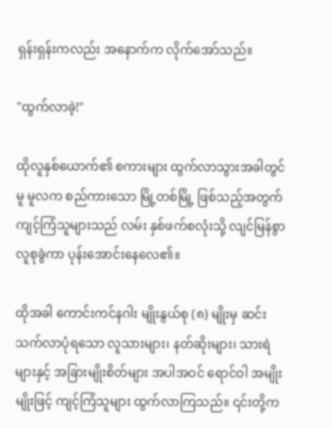ရှန်းရှန်းကလည်း အနောက်က လိုက်အော်သည်။

"ထွက်လာခဲ့!"

ထိုလူနှစ်ယောက်၏ စကားများ ထွက်လာသွားအခါတွင်မူ မူလက စည်ကားသော မြို့တစ်မြို့ ဖြစ်သည့်အတွက် ကျင့်ကြံသူများသည် လမ်း နှစ်ဖက်စလုံးသို့ လျင်မြန်စွာ လူစုခွဲကာ ပုန်းအောင်းနေလေ၏။

ထိုအခါ ကောင်းကင်နဂါး မျိုးနွယ်စု (၈) မျိုးမှ ဆင်းသက်လာပုံရသော လူသားများ၊ နတ်ဆိုးများ၊ သားရဲများနှင့် အခြားမျိုးစိတ်များ အပါအဝင် ရောင်ဝါ အမျိုးမျိုးဖြင့် ကျင့်ကြံသူများ ထွက်လာကြသည်။ ၎င်းတို့က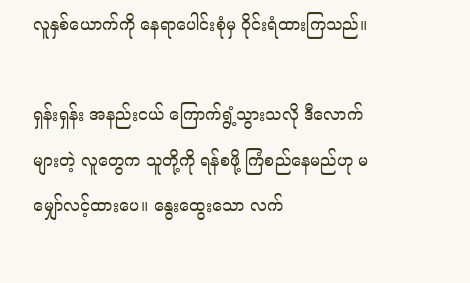လူနှစ်ယောက်ကို နေရာပေါင်းစုံမှ ဝိုင်းရံထားကြသည်။

ရှန်းရှန်း အနည်းငယ် ကြောက်ရွံ့သွားသလို ဒီလောက်များတဲ့ လူတွေက သူတို့ကို ရန်စဖို့ ကြံစည်နေမည်ဟု မမျှော်လင့်ထားပေ။ နွေးထွေးသော လက်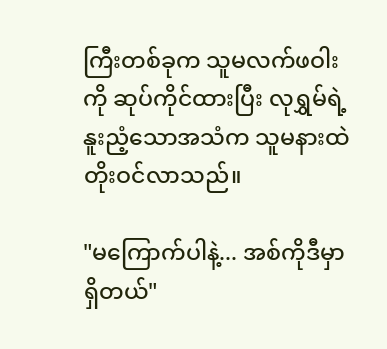ကြီးတစ်ခုက သူမလက်ဖဝါးကို ဆုပ်ကိုင်ထားပြီး လုရွှမ်ရဲ့ နူးညံ့သောအသံက သူမနားထဲ တိုးဝင်လာသည်။

"မကြောက်ပါနဲ့... အစ်ကိုဒီမှာ ရှိတယ်"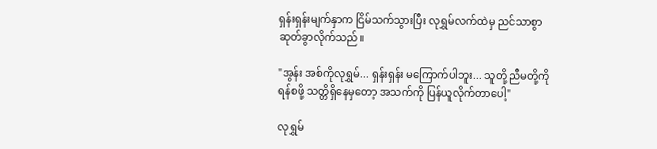ရှန်းရှန်းမျက်နှာက ငြိမ်သက်သွားပြီး လုရွှမ်လက်ထဲမှ ညင်သာစွာ ဆုတ်ခွာလိုက်သည်။

"အွန်း အစ်ကိုလုရွှမ်... ရှန်းရှန်း မကြောက်ပါဘူး... သူတို့ ညီမတို့ကို ရန်စဖို့ သတ္တိရှိနေမှတော့ အသက်ကို ပြန်ယူလိုက်တာပေါ့"

လုရွှမ်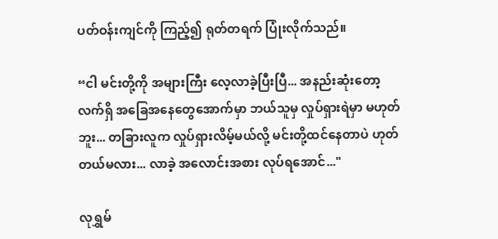ပတ်ဝန်းကျင်ကို ကြည့်၍ ရုတ်တရက် ပြုံးလိုက်သည်။

“ငါ မင်းတို့ကို အများကြီး လေ့လာခဲ့ပြီးပြီ... အနည်းဆုံးတော့ လက်ရှိ အခြေအနေတွေအောက်မှာ ဘယ်သူမှ လှုပ်ရှားရဲမှာ မဟုတ်ဘူး... တခြားလူက လှုပ်ရှားလိမ့်မယ်လို့ မင်းတို့ထင်နေတာပဲ ဟုတ်တယ်မလား... လာခဲ့ အလောင်းအစား လုပ်ရအောင်..."

လုရွှမ်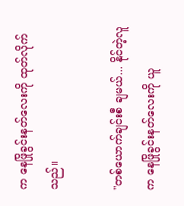က နေဖြိုခွင်းနတ်လေးကို ထုတ်လိုက်သည်။

"တစ်ယောက်ချင်းစီ ချမယ်... နိုင်တဲ့လူက နေဖြိုခွင်းနတ်လေးကို ယူ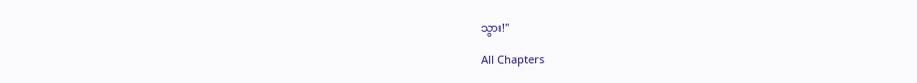သွား!"

All Chapters